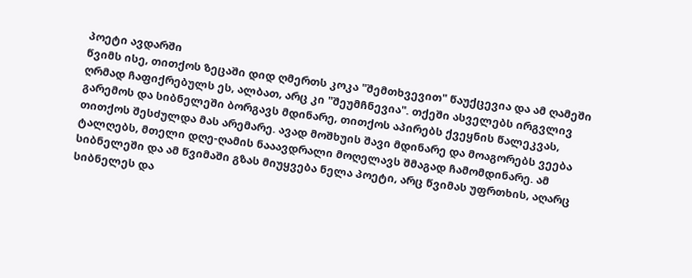პოეტი ავდარში
წვიმს ისე, თითქოს ზეცაში დიდ ღმერთს კოკა "შემთხვევით" წაუქცევია და ამ ღამეში ღრმად ჩაფიქრებულს ეს, ალბათ, არც კი "შეუმჩნევია". თქეში ასველებს ირგვლივ გარემოს და სიბნელეში ბორგავს მდინარე, თითქოს აპირებს ქვეყნის წალეკვას, თითქოს შესძულდა მას არემარე. ავად მოშხუის შავი მდინარე და მოაგორებს ვეება ტალღებს, მთელი დღე-ღამის ნააავდრალი მოღელავს შმაგად ჩამომდინარე. ამ სიბნელეში და ამ წვიმაში გზას მიუყვება ნელა პოეტი, არც წვიმას უფრთხის, აღარც სიბნელეს და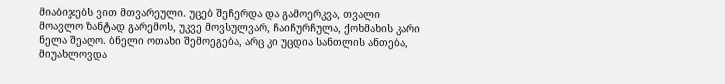მიაბიჯებს ვით მთვარეული. უცებ შეჩერდა და გამოერკვა, თვალი მოავლო ზანტად გარემოს, უკვე მოვსულვარ, ჩაიჩურჩულა, ქოხმახის კარი ნელა შეაღო. ბნელი ოთახი შემოეგება, არც კი უცდია სანთლის ანთება, მიუახლოვდა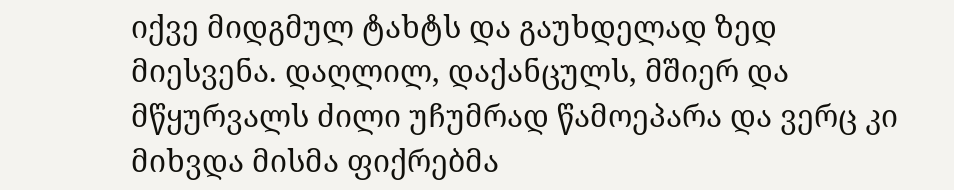იქვე მიდგმულ ტახტს და გაუხდელად ზედ მიესვენა. დაღლილ, დაქანცულს, მშიერ და მწყურვალს ძილი უჩუმრად წამოეპარა და ვერც კი მიხვდა მისმა ფიქრებმა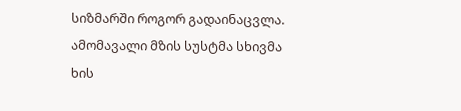სიზმარში როგორ გადაინაცვლა. ამომავალი მზის სუსტმა სხივმა ხის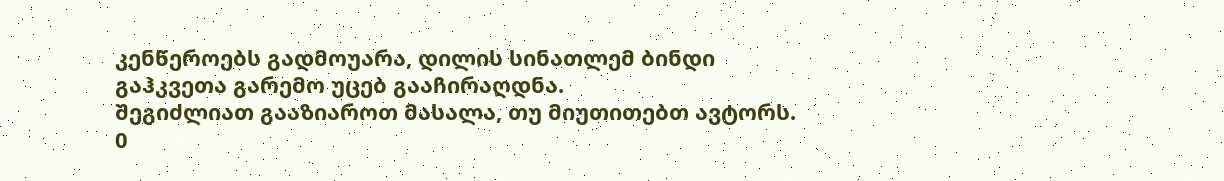კენწეროებს გადმოუარა, დილის სინათლემ ბინდი გაჰკვეთა გარემო უცებ გააჩირაღდნა.
შეგიძლიათ გააზიაროთ მასალა, თუ მიუთითებთ ავტორს.
0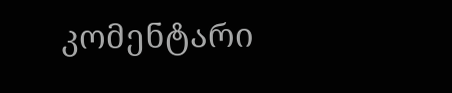კომენტარი